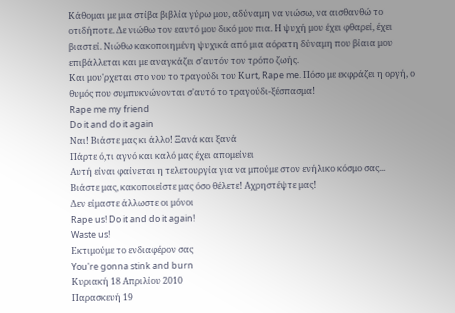Κάθομαι με μια στίβα βιβλία γύρω μου, αδύναμη να νιώσω, να αισθανθώ το οτιδήποτε. Δε νιώθω τον εαυτό μου δικό μου πια. Η ψυχή μου έχει φθαρεί, έχει βιαστεί. Νιώθω κακοποιημένη ψυχικά από μια αόρατη δύναμη που βίαια μου επιβάλλεται και με αναγκάζει σ'αυτόν τον τρόπο ζωής.
Και μου'ρχεται στο νου το τραγούδι του Κurt, Rape me. Πόσο με εκφράζει η οργή, ο θυμός που συμπυκνώνονται σ'αυτό το τραγούδι-ξέσπασμα!
Rape me my friend
Do it and do it again
Ναι! Βιάστε μας κι άλλο! Ξανά και ξανά
Πάρτε ό,τι αγνό και καλό μας έχει απομείνει
Αυτή είναι φαίνεται η τελετουργία για να μπούμε στον ενήλικο κόσμο σας...
Βιάστε μας, κακοποιείστε μας όσο θέλετε! Αχρηστέψτε μας!
Δεν είμαστε άλλωστε οι μόνοι
Rape us! Do it and do it again!
Waste us!
Εκτιμούμε το ενδιαφέρον σας
You're gonna stink and burn
Κυριακή 18 Απριλίου 2010
Παρασκευή 19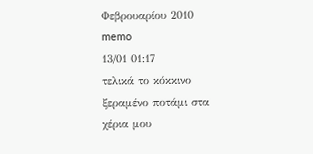Φεβρουαρίου 2010
memo
13/01 01:17
τελικά το κόκκινο ξεραμένο ποτάμι στα χέρια μου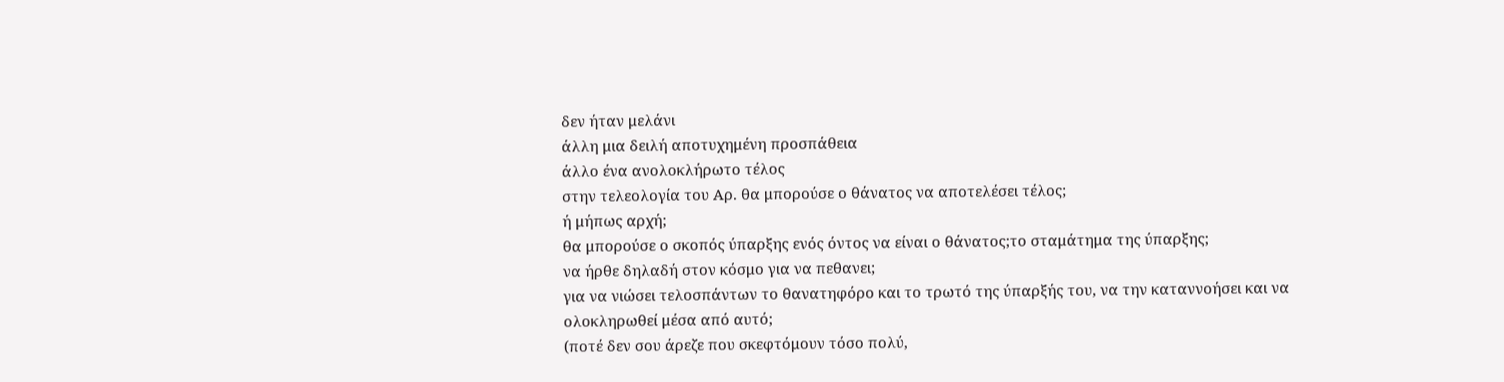δεν ήταν μελάνι
άλλη μια δειλή αποτυχημένη προσπάθεια
άλλο ένα ανολοκλήρωτο τέλος
στην τελεολογία του Αρ. θα μπορούσε ο θάνατος να αποτελέσει τέλος;
ή μήπως αρχή;
θα μπορούσε ο σκοπός ύπαρξης ενός όντος να είναι ο θάνατος;το σταμάτημα της ύπαρξης;
να ήρθε δηλαδή στον κόσμο για να πεθανει;
για να νιώσει τελοσπάντων το θανατηφόρο και το τρωτό της ύπαρξής του, να την καταννοήσει και να ολοκληρωθεί μέσα από αυτό;
(ποτέ δεν σου άρεζε που σκεφτόμουν τόσο πολύ,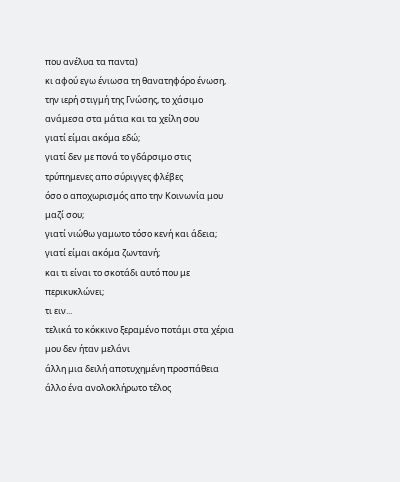που ανέλυα τα παντα)
κι αφού εγω ένιωσα τη θανατηφόρο ένωση, την ιερή στιγμή της Γνώσης, το χάσιμο ανάμεσα στα μάτια και τα χείλη σου
γιατί είμαι ακόμα εδώ;
γιατί δεν με πονά το γδάρσιμο στις τρύπημενες απο σύριγγες φλέβες
όσο ο αποχωρισμός απο την Κοινωνία μου μαζί σου;
γιατί νιώθω γαμωτο τόσο κενή και άδεια; γιατί είμαι ακόμα ζωντανή;
και τι είναι το σκοτάδι αυτό που με περικυκλώνει;
τι ειν...
τελικά το κόκκινο ξεραμένο ποτάμι στα χέρια μου δεν ήταν μελάνι
άλλη μια δειλή αποτυχημένη προσπάθεια
άλλο ένα ανολοκλήρωτο τέλος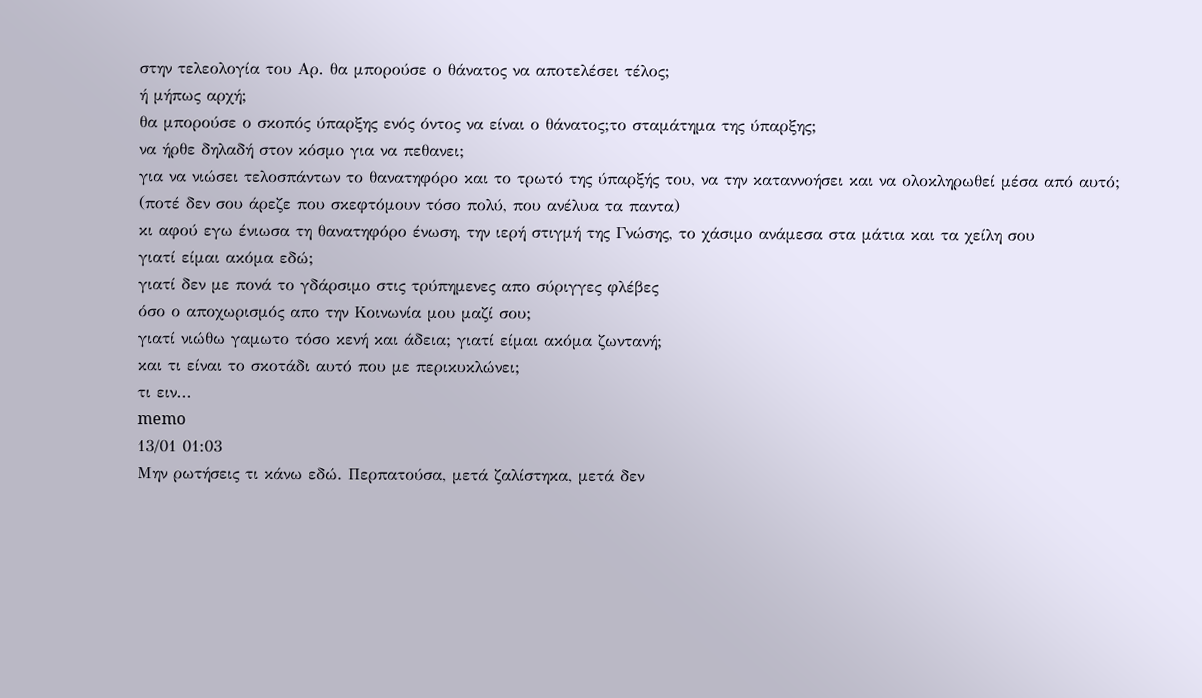στην τελεολογία του Αρ. θα μπορούσε ο θάνατος να αποτελέσει τέλος;
ή μήπως αρχή;
θα μπορούσε ο σκοπός ύπαρξης ενός όντος να είναι ο θάνατος;το σταμάτημα της ύπαρξης;
να ήρθε δηλαδή στον κόσμο για να πεθανει;
για να νιώσει τελοσπάντων το θανατηφόρο και το τρωτό της ύπαρξής του, να την καταννοήσει και να ολοκληρωθεί μέσα από αυτό;
(ποτέ δεν σου άρεζε που σκεφτόμουν τόσο πολύ, που ανέλυα τα παντα)
κι αφού εγω ένιωσα τη θανατηφόρο ένωση, την ιερή στιγμή της Γνώσης, το χάσιμο ανάμεσα στα μάτια και τα χείλη σου
γιατί είμαι ακόμα εδώ;
γιατί δεν με πονά το γδάρσιμο στις τρύπημενες απο σύριγγες φλέβες
όσο ο αποχωρισμός απο την Κοινωνία μου μαζί σου;
γιατί νιώθω γαμωτο τόσο κενή και άδεια; γιατί είμαι ακόμα ζωντανή;
και τι είναι το σκοτάδι αυτό που με περικυκλώνει;
τι ειν...
memo
13/01 01:03
Μην ρωτήσεις τι κάνω εδώ. Περπατούσα, μετά ζαλίστηκα, μετά δεν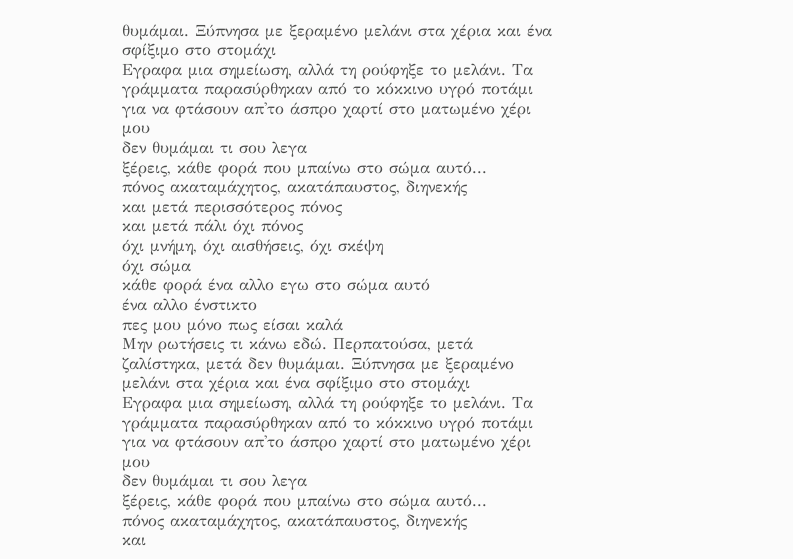θυμάμαι. Ξύπνησα με ξεραμένο μελάνι στα χέρια και ένα σφίξιμο στο στομάχι
Εγραφα μια σημείωση, αλλά τη ρούφηξε το μελάνι. Τα γράμματα παρασύρθηκαν από το κόκκινο υγρό ποτάμι για να φτάσουν απ'το άσπρο χαρτί στο ματωμένο χέρι μου
δεν θυμάμαι τι σου λεγα
ξέρεις, κάθε φορά που μπαίνω στο σώμα αυτό...
πόνος ακαταμάχητος, ακατάπαυστος, διηνεκής
και μετά περισσότερος πόνος
και μετά πάλι όχι πόνος
όχι μνήμη, όχι αισθήσεις, όχι σκέψη
όχι σώμα
κάθε φορά ένα αλλο εγω στο σώμα αυτό
ένα αλλο ένστικτο
πες μου μόνο πως είσαι καλά
Μην ρωτήσεις τι κάνω εδώ. Περπατούσα, μετά ζαλίστηκα, μετά δεν θυμάμαι. Ξύπνησα με ξεραμένο μελάνι στα χέρια και ένα σφίξιμο στο στομάχι
Εγραφα μια σημείωση, αλλά τη ρούφηξε το μελάνι. Τα γράμματα παρασύρθηκαν από το κόκκινο υγρό ποτάμι για να φτάσουν απ'το άσπρο χαρτί στο ματωμένο χέρι μου
δεν θυμάμαι τι σου λεγα
ξέρεις, κάθε φορά που μπαίνω στο σώμα αυτό...
πόνος ακαταμάχητος, ακατάπαυστος, διηνεκής
και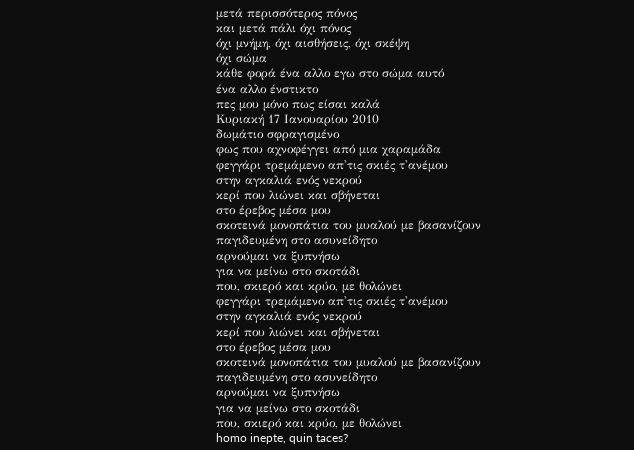μετά περισσότερος πόνος
και μετά πάλι όχι πόνος
όχι μνήμη, όχι αισθήσεις, όχι σκέψη
όχι σώμα
κάθε φορά ένα αλλο εγω στο σώμα αυτό
ένα αλλο ένστικτο
πες μου μόνο πως είσαι καλά
Κυριακή 17 Ιανουαρίου 2010
δωμάτιο σφραγισμένο
φως που αχνοφέγγει από μια χαραμάδα
φεγγάρι τρεμάμενο απ'τις σκιές τ'ανέμου
στην αγκαλιά ενός νεκρού
κερί που λιώνει και σβήνεται
στο έρεβος μέσα μου
σκοτεινά μονοπάτια του μυαλού με βασανίζουν
παγιδευμένη στο ασυνείδητο
αρνούμαι να ξυπνήσω
για να μείνω στο σκοτάδι
που, σκιερό και κρύο, με θολώνει
φεγγάρι τρεμάμενο απ'τις σκιές τ'ανέμου
στην αγκαλιά ενός νεκρού
κερί που λιώνει και σβήνεται
στο έρεβος μέσα μου
σκοτεινά μονοπάτια του μυαλού με βασανίζουν
παγιδευμένη στο ασυνείδητο
αρνούμαι να ξυπνήσω
για να μείνω στο σκοτάδι
που, σκιερό και κρύο, με θολώνει
homo inepte, quin taces?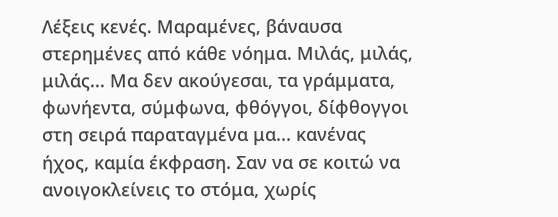Λέξεις κενές. Μαραμένες, βάναυσα στερημένες από κάθε νόημα. Μιλάς, μιλάς, μιλάς... Μα δεν ακούγεσαι, τα γράμματα, φωνήεντα, σύμφωνα, φθόγγοι, δίφθογγοι στη σειρά παραταγμένα μα... κανένας ήχος, καμία έκφραση. Σαν να σε κοιτώ να ανοιγοκλείνεις το στόμα, χωρίς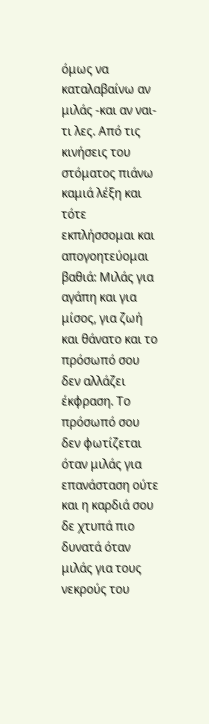όμως να καταλαβαίνω αν μιλάς -και αν ναι- τι λες. Από τις κινήσεις του στόματος πιάνω καμιά λέξη και τότε εκπλήσσομαι και απογοητεύομαι βαθιά: Μιλάς για αγάπη και για μίσος, για ζωή και θάνατο και το πρόσωπό σου δεν αλλάζει έκφραση. Το πρόσωπό σου δεν φωτίζεται όταν μιλάς για επανάσταση ούτε και η καρδιά σου δε χτυπά πιο δυνατά όταν μιλάς για τους νεκρούς του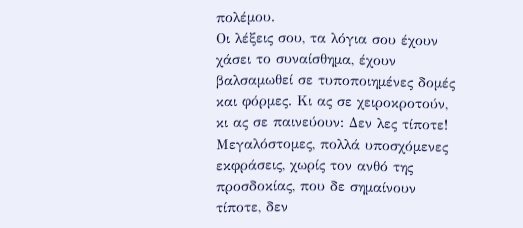πολέμου.
Οι λέξεις σου, τα λόγια σου έχουν χάσει το συναίσθημα, έχουν βαλσαμωθεί σε τυποποιημένες δομές και φόρμες. Κι ας σε χειροκροτούν, κι ας σε παινεύουν: Δεν λες τίποτε! Μεγαλόστομες, πολλά υποσχόμενες εκφράσεις, χωρίς τον ανθό της προσδοκίας, που δε σημαίνουν τίποτε, δεν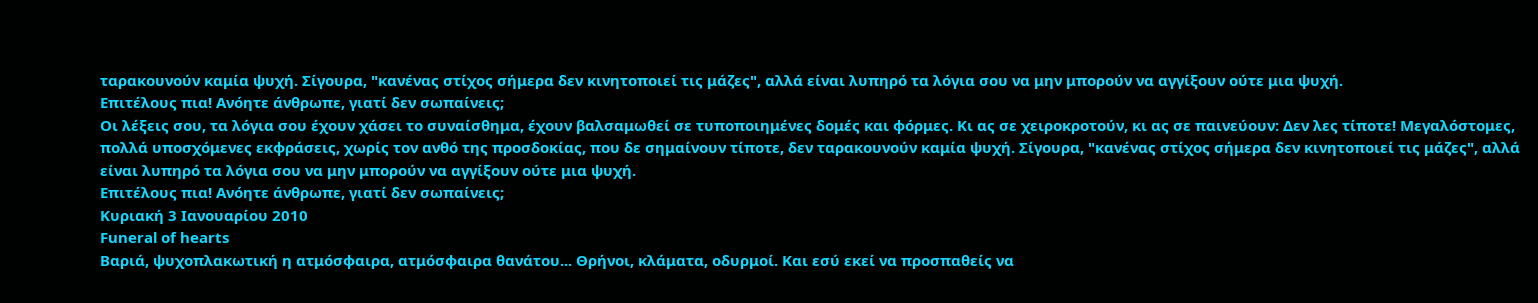ταρακουνούν καμία ψυχή. Σίγουρα, "κανένας στίχος σήμερα δεν κινητοποιεί τις μάζες", αλλά είναι λυπηρό τα λόγια σου να μην μπορούν να αγγίξουν ούτε μια ψυχή.
Επιτέλους πια! Ανόητε άνθρωπε, γιατί δεν σωπαίνεις;
Οι λέξεις σου, τα λόγια σου έχουν χάσει το συναίσθημα, έχουν βαλσαμωθεί σε τυποποιημένες δομές και φόρμες. Κι ας σε χειροκροτούν, κι ας σε παινεύουν: Δεν λες τίποτε! Μεγαλόστομες, πολλά υποσχόμενες εκφράσεις, χωρίς τον ανθό της προσδοκίας, που δε σημαίνουν τίποτε, δεν ταρακουνούν καμία ψυχή. Σίγουρα, "κανένας στίχος σήμερα δεν κινητοποιεί τις μάζες", αλλά είναι λυπηρό τα λόγια σου να μην μπορούν να αγγίξουν ούτε μια ψυχή.
Επιτέλους πια! Ανόητε άνθρωπε, γιατί δεν σωπαίνεις;
Κυριακή 3 Ιανουαρίου 2010
Funeral of hearts
Βαριά, ψυχοπλακωτική η ατμόσφαιρα, ατμόσφαιρα θανάτου... Θρήνοι, κλάματα, οδυρμοί. Και εσύ εκεί να προσπαθείς να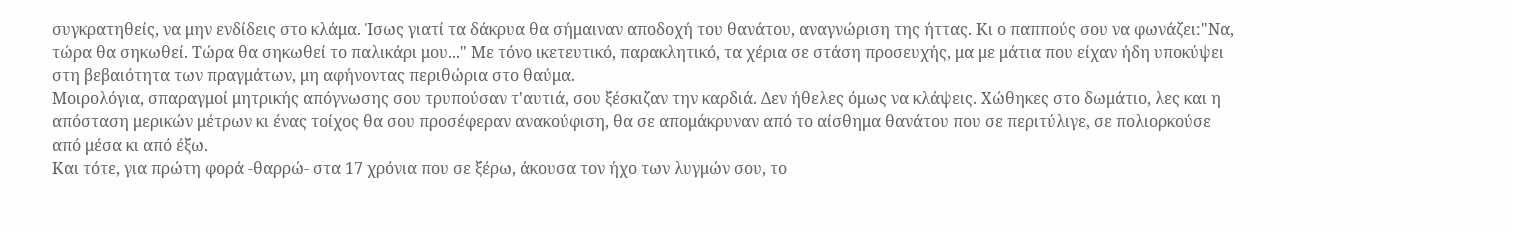συγκρατηθείς, να μην ενδίδεις στο κλάμα. Ίσως γιατί τα δάκρυα θα σήμαιναν αποδοχή του θανάτου, αναγνώριση της ήττας. Κι ο παππούς σου να φωνάζει:"Να, τώρα θα σηκωθεί. Τώρα θα σηκωθεί το παλικάρι μου..." Με τόνο ικετευτικό, παρακλητικό, τα χέρια σε στάση προσευχής, μα με μάτια που είχαν ήδη υποκύψει στη βεβαιότητα των πραγμάτων, μη αφήνοντας περιθώρια στο θαύμα.
Μοιρολόγια, σπαραγμοί μητρικής απόγνωσης σου τρυπούσαν τ'αυτιά, σου ξέσκιζαν την καρδιά. Δεν ήθελες όμως να κλάψεις. Χώθηκες στο δωμάτιο, λες και η απόσταση μερικών μέτρων κι ένας τοίχος θα σου προσέφεραν ανακούφιση, θα σε απομάκρυναν από το αίσθημα θανάτου που σε περιτύλιγε, σε πολιορκούσε από μέσα κι από έξω.
Και τότε, για πρώτη φορά -θαρρώ- στα 17 χρόνια που σε ξέρω, άκουσα τον ήχο των λυγμών σου, το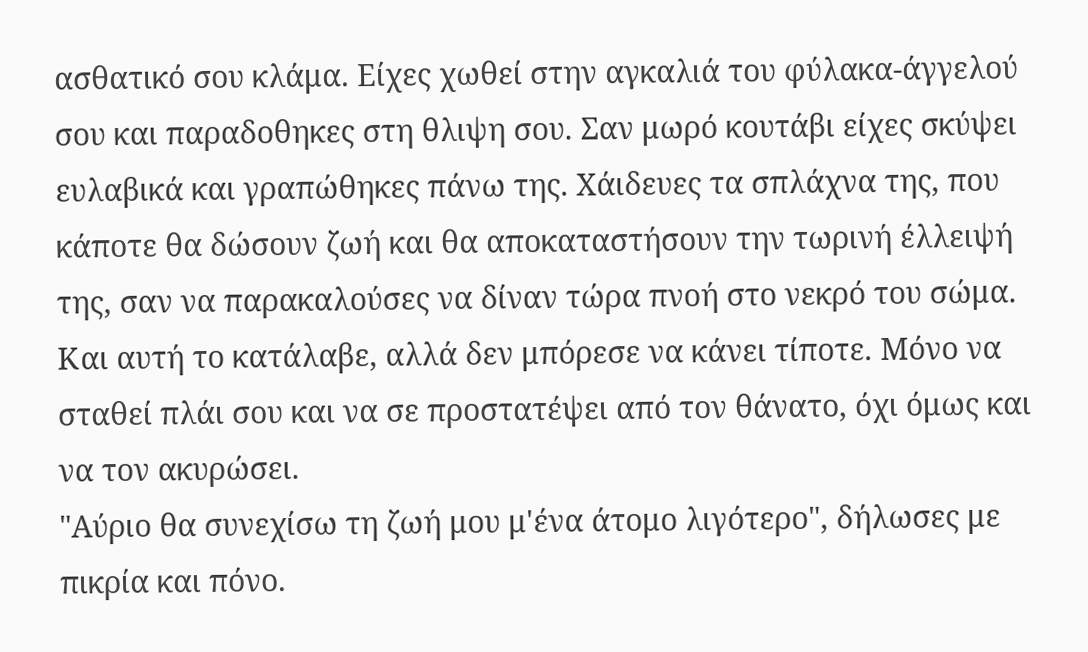ασθατικό σου κλάμα. Είχες χωθεί στην αγκαλιά του φύλακα-άγγελού σου και παραδοθηκες στη θλιψη σου. Σαν μωρό κουτάβι είχες σκύψει ευλαβικά και γραπώθηκες πάνω της. Χάιδευες τα σπλάχνα της, που κάποτε θα δώσουν ζωή και θα αποκαταστήσουν την τωρινή έλλειψή της, σαν να παρακαλούσες να δίναν τώρα πνοή στο νεκρό του σώμα. Και αυτή το κατάλαβε, αλλά δεν μπόρεσε να κάνει τίποτε. Μόνο να σταθεί πλάι σου και να σε προστατέψει από τον θάνατο, όχι όμως και να τον ακυρώσει.
"Αύριο θα συνεχίσω τη ζωή μου μ'ένα άτομο λιγότερο", δήλωσες με πικρία και πόνο.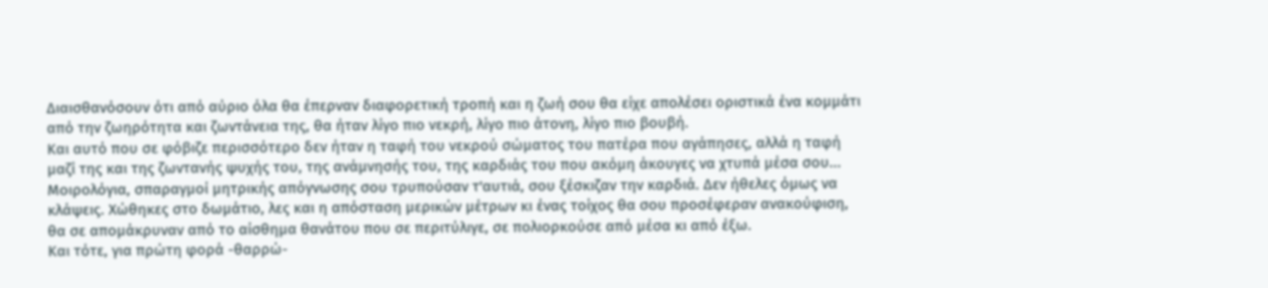Διαισθανόσουν ότι από αύριο όλα θα έπερναν διαφορετική τροπή και η ζωή σου θα είχε απολέσει οριστικά ένα κομμάτι από την ζωηρότητα και ζωντάνεια της, θα ήταν λίγο πιο νεκρή, λίγο πιο άτονη, λίγο πιο βουβή.
Και αυτό που σε φόβιζε περισσότερο δεν ήταν η ταφή του νεκρού σώματος του πατέρα που αγάπησες, αλλά η ταφή μαζί της και της ζωντανής ψυχής του, της ανάμνησής του, της καρδιάς του που ακόμη άκουγες να χτυπά μέσα σου...
Μοιρολόγια, σπαραγμοί μητρικής απόγνωσης σου τρυπούσαν τ'αυτιά, σου ξέσκιζαν την καρδιά. Δεν ήθελες όμως να κλάψεις. Χώθηκες στο δωμάτιο, λες και η απόσταση μερικών μέτρων κι ένας τοίχος θα σου προσέφεραν ανακούφιση, θα σε απομάκρυναν από το αίσθημα θανάτου που σε περιτύλιγε, σε πολιορκούσε από μέσα κι από έξω.
Και τότε, για πρώτη φορά -θαρρώ-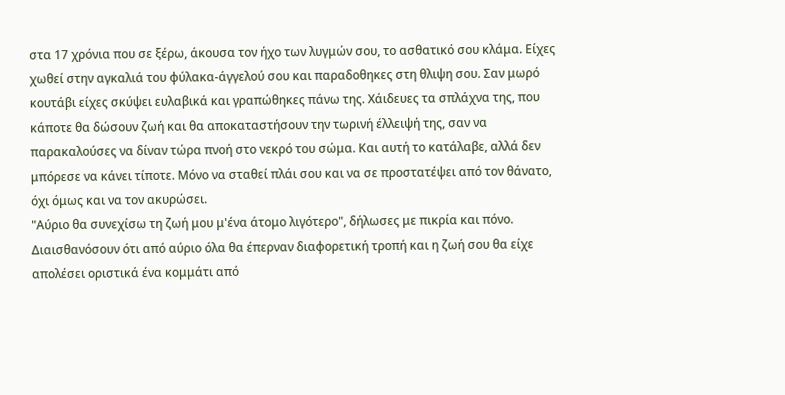στα 17 χρόνια που σε ξέρω, άκουσα τον ήχο των λυγμών σου, το ασθατικό σου κλάμα. Είχες χωθεί στην αγκαλιά του φύλακα-άγγελού σου και παραδοθηκες στη θλιψη σου. Σαν μωρό κουτάβι είχες σκύψει ευλαβικά και γραπώθηκες πάνω της. Χάιδευες τα σπλάχνα της, που κάποτε θα δώσουν ζωή και θα αποκαταστήσουν την τωρινή έλλειψή της, σαν να παρακαλούσες να δίναν τώρα πνοή στο νεκρό του σώμα. Και αυτή το κατάλαβε, αλλά δεν μπόρεσε να κάνει τίποτε. Μόνο να σταθεί πλάι σου και να σε προστατέψει από τον θάνατο, όχι όμως και να τον ακυρώσει.
"Αύριο θα συνεχίσω τη ζωή μου μ'ένα άτομο λιγότερο", δήλωσες με πικρία και πόνο. Διαισθανόσουν ότι από αύριο όλα θα έπερναν διαφορετική τροπή και η ζωή σου θα είχε απολέσει οριστικά ένα κομμάτι από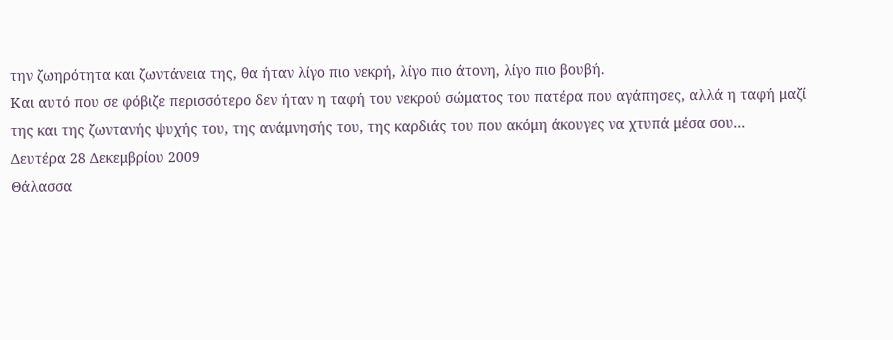την ζωηρότητα και ζωντάνεια της, θα ήταν λίγο πιο νεκρή, λίγο πιο άτονη, λίγο πιο βουβή.
Και αυτό που σε φόβιζε περισσότερο δεν ήταν η ταφή του νεκρού σώματος του πατέρα που αγάπησες, αλλά η ταφή μαζί της και της ζωντανής ψυχής του, της ανάμνησής του, της καρδιάς του που ακόμη άκουγες να χτυπά μέσα σου...
Δευτέρα 28 Δεκεμβρίου 2009
Θάλασσα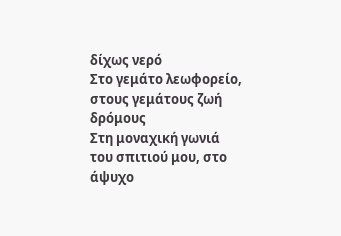δίχως νερό
Στο γεμάτο λεωφορείο, στους γεμάτους ζωή δρόμους
Στη μοναχική γωνιά του σπιτιού μου, στο άψυχο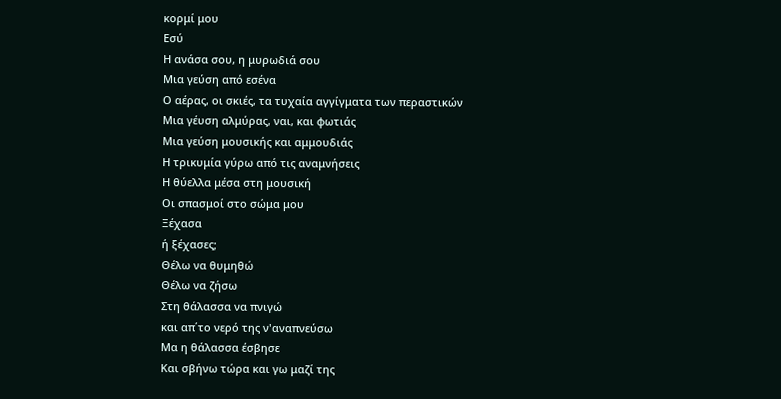κορμί μου
Εσύ
Η ανάσα σου, η μυρωδιά σου
Μια γεύση από εσένα
Ο αέρας, οι σκιές, τα τυχαία αγγίγματα των περαστικών
Μια γέυση αλμύρας, ναι, και φωτιάς
Μια γεύση μουσικής και αμμουδιάς
Η τρικυμία γύρω από τις αναμνήσεις
Η θύελλα μέσα στη μουσική
Οι σπασμοί στο σώμα μου
Ξέχασα
ή ξέχασες;
Θέλω να θυμηθώ
Θέλω να ζήσω
Στη θάλασσα να πνιγώ
και απ΄το νερό της ν'αναπνεύσω
Μα η θάλασσα έσβησε
Και σβήνω τώρα και γω μαζί της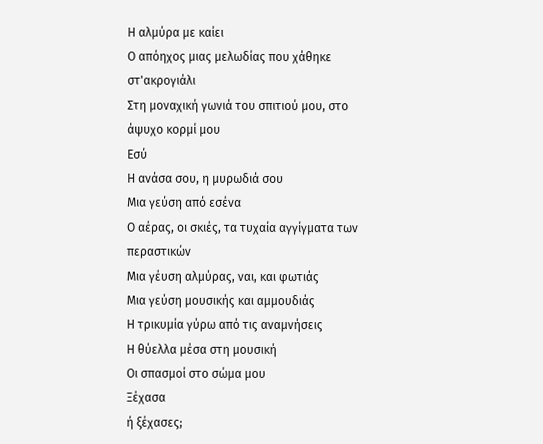Η αλμύρα με καίει
Ο απόηχος μιας μελωδίας που χάθηκε στ'ακρογιάλι
Στη μοναχική γωνιά του σπιτιού μου, στο άψυχο κορμί μου
Εσύ
Η ανάσα σου, η μυρωδιά σου
Μια γεύση από εσένα
Ο αέρας, οι σκιές, τα τυχαία αγγίγματα των περαστικών
Μια γέυση αλμύρας, ναι, και φωτιάς
Μια γεύση μουσικής και αμμουδιάς
Η τρικυμία γύρω από τις αναμνήσεις
Η θύελλα μέσα στη μουσική
Οι σπασμοί στο σώμα μου
Ξέχασα
ή ξέχασες;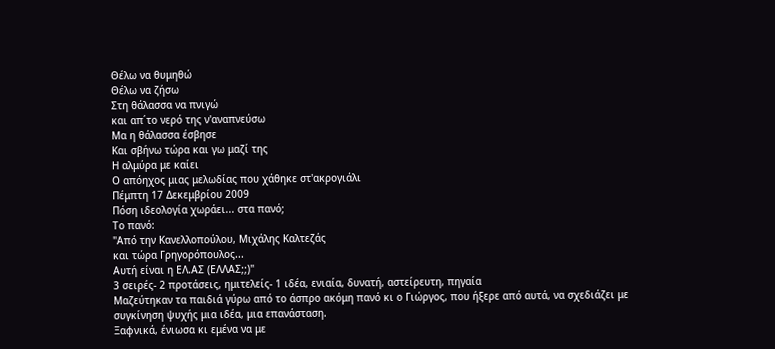Θέλω να θυμηθώ
Θέλω να ζήσω
Στη θάλασσα να πνιγώ
και απ΄το νερό της ν'αναπνεύσω
Μα η θάλασσα έσβησε
Και σβήνω τώρα και γω μαζί της
Η αλμύρα με καίει
Ο απόηχος μιας μελωδίας που χάθηκε στ'ακρογιάλι
Πέμπτη 17 Δεκεμβρίου 2009
Πόση ιδεολογία χωράει... στα πανό;
Το πανό:
"Από την Κανελλοπούλου, Μιχάλης Καλτεζάς
και τώρα Γρηγορόπουλος...
Αυτή είναι η ΕΛ.ΑΣ (ΕΛΛΑΣ;;)"
3 σειρές- 2 προτάσεις, ημιτελείς- 1 ιδέα, ενιαία, δυνατή, αστείρευτη, πηγαία
Μαζεύτηκαν τα παιδιά γύρω από το άσπρο ακόμη πανό κι ο Γιώργος, που ήξερε από αυτά, να σχεδιάζει με συγκίνηση ψυχής μια ιδέα, μια επανάσταση.
Ξαφνικά, ένιωσα κι εμένα να με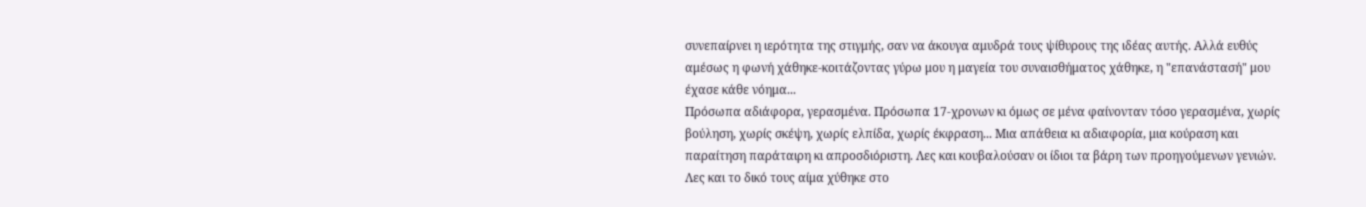συνεπαίρνει η ιερότητα της στιγμής, σαν να άκουγα αμυδρά τους ψίθυρους της ιδέας αυτής. Αλλά ευθύς αμέσως η φωνή χάθηκε-κοιτάζοντας γύρω μου η μαγεία του συναισθήματος χάθηκε, η "επανάστασή" μου έχασε κάθε νόημα...
Πρόσωπα αδιάφορα, γερασμένα. Πρόσωπα 17-χρονων κι όμως σε μένα φαίνονταν τόσο γερασμένα, χωρίς βούληση, χωρίς σκέψη, χωρίς ελπίδα, χωρίς έκφραση... Μια απάθεια κι αδιαφορία, μια κούραση και παραίτηση παράταιρη κι απροσδιόριστη. Λες και κουβαλούσαν οι ίδιοι τα βάρη των προηγούμενων γενιών. Λες και το δικό τους αίμα χύθηκε στο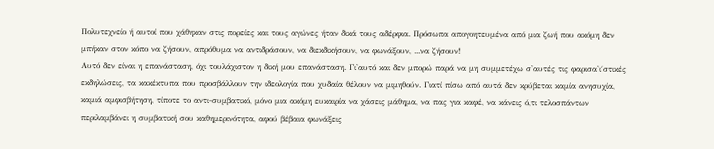Πολυτεχνείο ή αυτοί που χάθηκαν στις πορείες και τους αγώνες ήταν δικά τους αδέρφια. Πρόσωπα απογοητευμένα από μια ζωή που ακόμη δεν μπήκαν στον κόπο να ζήσουν, απρόθυμα να αντιδράσουν, να διεκδικήσουν, να φωνάξουν, ...να ζήσουν!
Αυτό δεν είναι η επανάσταση, όχι τουλάχιστον η δική μου επανάσταση. Γι'αυτό και δεν μπορώ παρά να μη συμμετέχω σ'αυτές τις φαρισα'ι΄στικές εκδηλώσεις, τα κακέκτυπα που προσβάλλουν την ιδεολογία που χυδαία θέλουν να μιμηθούν. Γιατί πίσω από αυτά δεν κρύβεται καμία ανησυχία, καμιά αμφισβήτηση, τίποτε το αντι-συμβατικό, μόνο μια ακόμη ευκαιρία να χάσεις μάθημα, να πας για καφέ, να κάνεις ό,τι τελοσπάντων περιλαμβάνει η συμβατική σου καθημερινότητα, αφού βέβαια φωνάξεις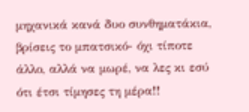μηχανικά κανά δυο συνθηματάκια, βρίσεις το μπατσικό- όχι τίποτε άλλο, αλλά να μωρέ, να λες κι εσύ ότι έτσι τίμησες τη μέρα!!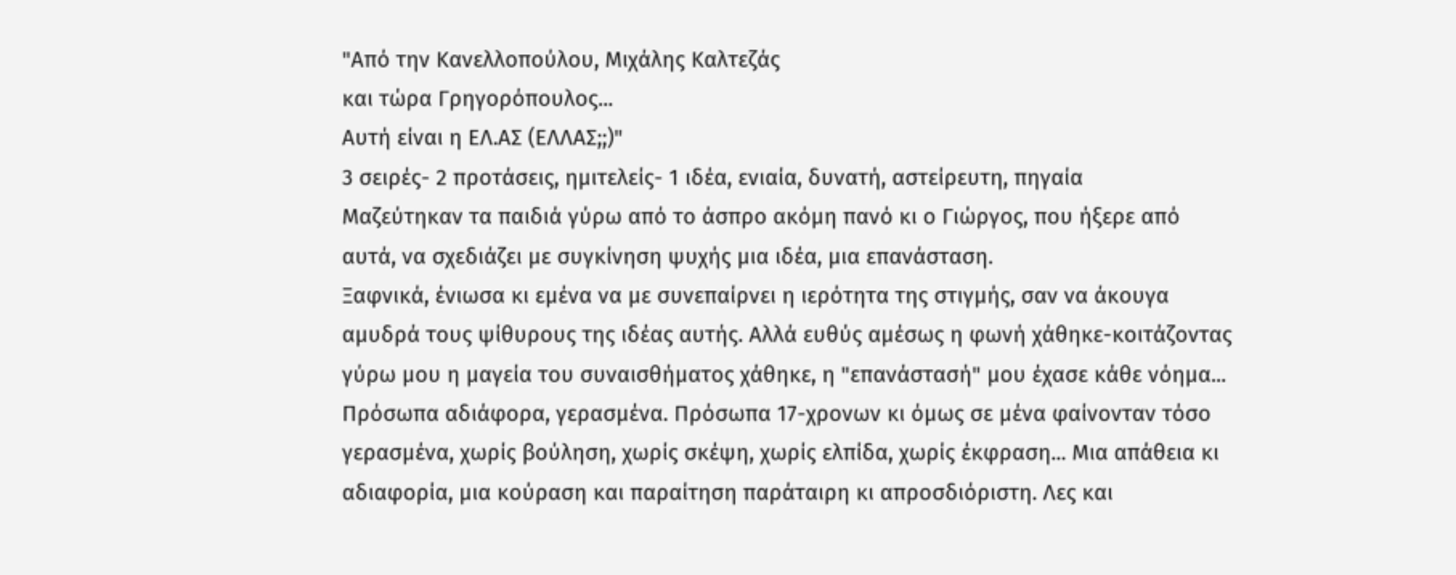"Από την Κανελλοπούλου, Μιχάλης Καλτεζάς
και τώρα Γρηγορόπουλος...
Αυτή είναι η ΕΛ.ΑΣ (ΕΛΛΑΣ;;)"
3 σειρές- 2 προτάσεις, ημιτελείς- 1 ιδέα, ενιαία, δυνατή, αστείρευτη, πηγαία
Μαζεύτηκαν τα παιδιά γύρω από το άσπρο ακόμη πανό κι ο Γιώργος, που ήξερε από αυτά, να σχεδιάζει με συγκίνηση ψυχής μια ιδέα, μια επανάσταση.
Ξαφνικά, ένιωσα κι εμένα να με συνεπαίρνει η ιερότητα της στιγμής, σαν να άκουγα αμυδρά τους ψίθυρους της ιδέας αυτής. Αλλά ευθύς αμέσως η φωνή χάθηκε-κοιτάζοντας γύρω μου η μαγεία του συναισθήματος χάθηκε, η "επανάστασή" μου έχασε κάθε νόημα...
Πρόσωπα αδιάφορα, γερασμένα. Πρόσωπα 17-χρονων κι όμως σε μένα φαίνονταν τόσο γερασμένα, χωρίς βούληση, χωρίς σκέψη, χωρίς ελπίδα, χωρίς έκφραση... Μια απάθεια κι αδιαφορία, μια κούραση και παραίτηση παράταιρη κι απροσδιόριστη. Λες και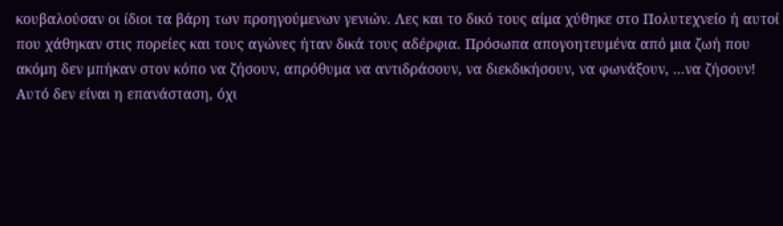κουβαλούσαν οι ίδιοι τα βάρη των προηγούμενων γενιών. Λες και το δικό τους αίμα χύθηκε στο Πολυτεχνείο ή αυτοί που χάθηκαν στις πορείες και τους αγώνες ήταν δικά τους αδέρφια. Πρόσωπα απογοητευμένα από μια ζωή που ακόμη δεν μπήκαν στον κόπο να ζήσουν, απρόθυμα να αντιδράσουν, να διεκδικήσουν, να φωνάξουν, ...να ζήσουν!
Αυτό δεν είναι η επανάσταση, όχι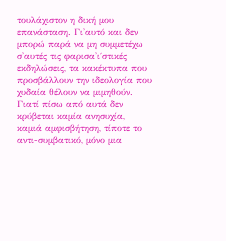τουλάχιστον η δική μου επανάσταση. Γι'αυτό και δεν μπορώ παρά να μη συμμετέχω σ'αυτές τις φαρισα'ι΄στικές εκδηλώσεις, τα κακέκτυπα που προσβάλλουν την ιδεολογία που χυδαία θέλουν να μιμηθούν. Γιατί πίσω από αυτά δεν κρύβεται καμία ανησυχία, καμιά αμφισβήτηση, τίποτε το αντι-συμβατικό, μόνο μια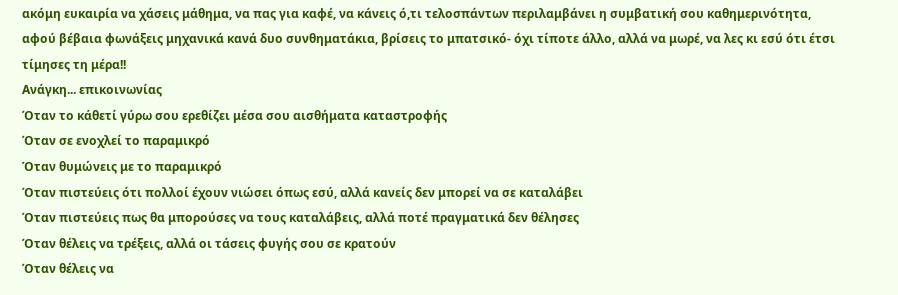ακόμη ευκαιρία να χάσεις μάθημα, να πας για καφέ, να κάνεις ό,τι τελοσπάντων περιλαμβάνει η συμβατική σου καθημερινότητα, αφού βέβαια φωνάξεις μηχανικά κανά δυο συνθηματάκια, βρίσεις το μπατσικό- όχι τίποτε άλλο, αλλά να μωρέ, να λες κι εσύ ότι έτσι τίμησες τη μέρα!!
Ανάγκη... επικοινωνίας
Όταν το κάθετί γύρω σου ερεθίζει μέσα σου αισθήματα καταστροφής
Όταν σε ενοχλεί το παραμικρό
Όταν θυμώνεις με το παραμικρό
Όταν πιστεύεις ότι πολλοί έχουν νιώσει όπως εσύ, αλλά κανείς δεν μπορεί να σε καταλάβει
Όταν πιστεύεις πως θα μπορούσες να τους καταλάβεις, αλλά ποτέ πραγματικά δεν θέλησες
Όταν θέλεις να τρέξεις, αλλά οι τάσεις φυγής σου σε κρατούν
Όταν θέλεις να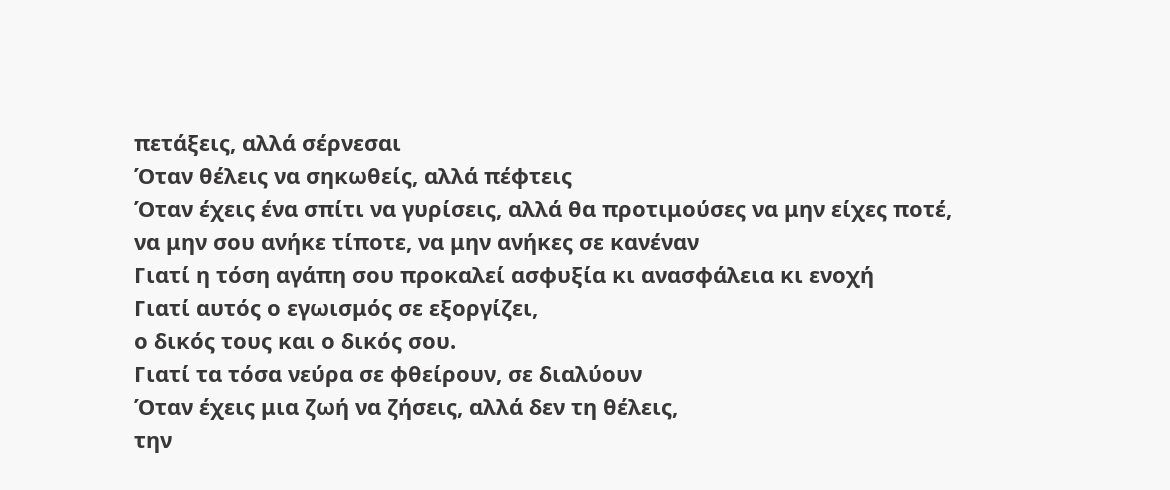πετάξεις, αλλά σέρνεσαι
Όταν θέλεις να σηκωθείς, αλλά πέφτεις
Όταν έχεις ένα σπίτι να γυρίσεις, αλλά θα προτιμούσες να μην είχες ποτέ,
να μην σου ανήκε τίποτε, να μην ανήκες σε κανέναν
Γιατί η τόση αγάπη σου προκαλεί ασφυξία κι ανασφάλεια κι ενοχή
Γιατί αυτός ο εγωισμός σε εξοργίζει,
ο δικός τους και ο δικός σου.
Γιατί τα τόσα νεύρα σε φθείρουν, σε διαλύουν
Όταν έχεις μια ζωή να ζήσεις, αλλά δεν τη θέλεις,
την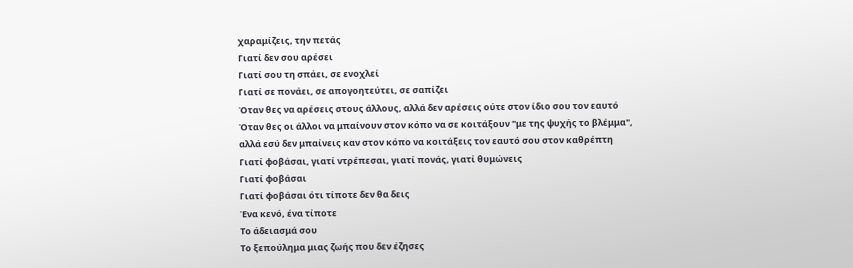χαραμίζεις, την πετάς
Γιατί δεν σου αρέσει
Γιατί σου τη σπάει, σε ενοχλεί
Γιατί σε πονάει, σε απογοητεύτει, σε σαπίζει
Όταν θες να αρέσεις στους άλλους, αλλά δεν αρέσεις ούτε στον ίδιο σου τον εαυτό
Όταν θες οι άλλοι να μπαίνουν στον κόπο να σε κοιτάξουν "με της ψυχής το βλέμμα",
αλλά εσύ δεν μπαίνεις καν στον κόπο να κοιτάξεις τον εαυτό σου στον καθρέπτη
Γιατί φοβάσαι, γιατί ντρέπεσαι, γιατί πονάς, γιατί θυμώνεις
Γιατί φοβάσαι
Γιατί φοβάσαι ότι τίποτε δεν θα δεις
Ένα κενό, ένα τίποτε
Το άδειασμά σου
Το ξεπούλημα μιας ζωής που δεν έζησες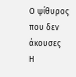Ο ψίθυρος που δεν άκουσες
Η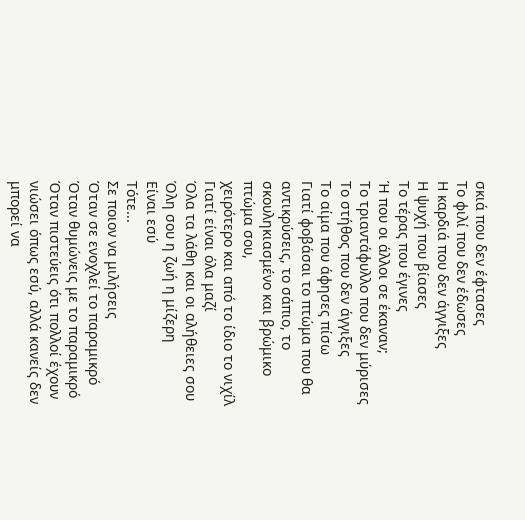σκιά που δεν έφτασες
Το φιλί που δεν έδωσες
Η καρδιά που δεν άγγιξες
Η ψυχή που βίασες
Το τέρας που έγινες
Ή που οι άλλοι σε έκαναν;
Το τριαντάφυλλο που δεν μύρισες
Το στήθος που δεν άγγιξες
Το αίμα που άφησες πίσω
Γιατί φοβάσαι το πτώμα που θα αντικρύσεις, το σάπιο, το σκουληκιασμένο και βρώμικο πτώμα σου,
χειρότερο και από το ίδιο το νιχίλ
Γιατί είναι όλα μαζί
Όλα τα λάθη και οι αλήθειες σου
Όλη σου η ζωή η μίζερη
Είναι εσύ
Τότε...
Σε ποιον να μιλήσεις
Όταν σε ενοχλεί το παραμικρό
Όταν θυμώνεις με το παραμικρό
Όταν πιστεύεις ότι πολλοί έχουν νιώσει όπως εσύ, αλλά κανείς δεν μπορεί να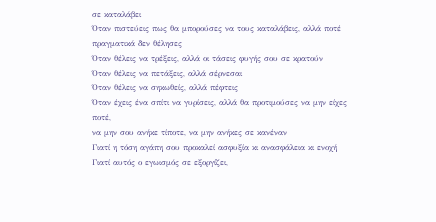σε καταλάβει
Όταν πιστεύεις πως θα μπορούσες να τους καταλάβεις, αλλά ποτέ πραγματικά δεν θέλησες
Όταν θέλεις να τρέξεις, αλλά οι τάσεις φυγής σου σε κρατούν
Όταν θέλεις να πετάξεις, αλλά σέρνεσαι
Όταν θέλεις να σηκωθείς, αλλά πέφτεις
Όταν έχεις ένα σπίτι να γυρίσεις, αλλά θα προτιμούσες να μην είχες ποτέ,
να μην σου ανήκε τίποτε, να μην ανήκες σε κανέναν
Γιατί η τόση αγάπη σου προκαλεί ασφυξία κι ανασφάλεια κι ενοχή
Γιατί αυτός ο εγωισμός σε εξοργίζει,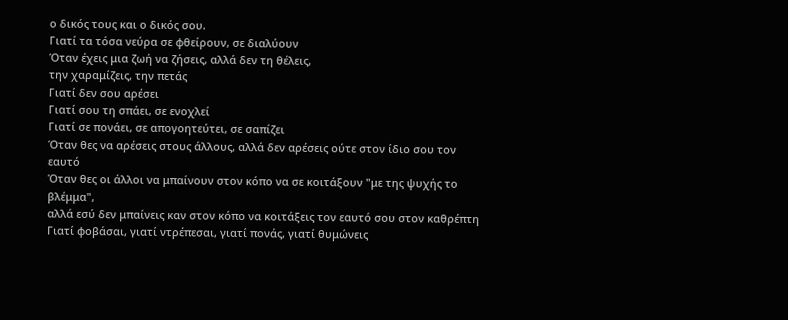ο δικός τους και ο δικός σου.
Γιατί τα τόσα νεύρα σε φθείρουν, σε διαλύουν
Όταν έχεις μια ζωή να ζήσεις, αλλά δεν τη θέλεις,
την χαραμίζεις, την πετάς
Γιατί δεν σου αρέσει
Γιατί σου τη σπάει, σε ενοχλεί
Γιατί σε πονάει, σε απογοητεύτει, σε σαπίζει
Όταν θες να αρέσεις στους άλλους, αλλά δεν αρέσεις ούτε στον ίδιο σου τον εαυτό
Όταν θες οι άλλοι να μπαίνουν στον κόπο να σε κοιτάξουν "με της ψυχής το βλέμμα",
αλλά εσύ δεν μπαίνεις καν στον κόπο να κοιτάξεις τον εαυτό σου στον καθρέπτη
Γιατί φοβάσαι, γιατί ντρέπεσαι, γιατί πονάς, γιατί θυμώνεις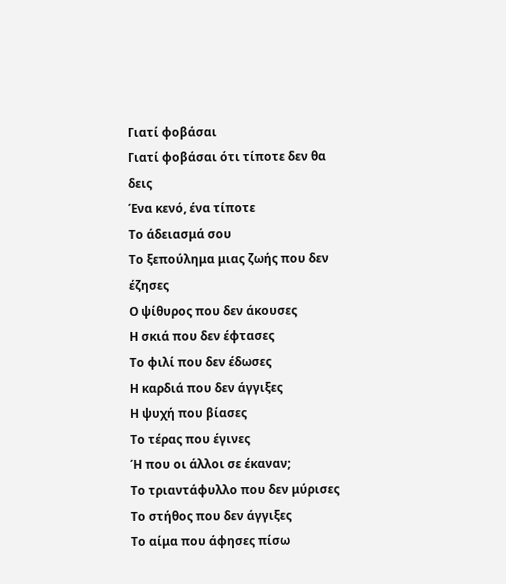Γιατί φοβάσαι
Γιατί φοβάσαι ότι τίποτε δεν θα δεις
Ένα κενό, ένα τίποτε
Το άδειασμά σου
Το ξεπούλημα μιας ζωής που δεν έζησες
Ο ψίθυρος που δεν άκουσες
Η σκιά που δεν έφτασες
Το φιλί που δεν έδωσες
Η καρδιά που δεν άγγιξες
Η ψυχή που βίασες
Το τέρας που έγινες
Ή που οι άλλοι σε έκαναν;
Το τριαντάφυλλο που δεν μύρισες
Το στήθος που δεν άγγιξες
Το αίμα που άφησες πίσω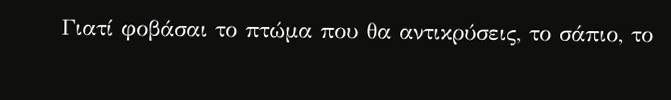Γιατί φοβάσαι το πτώμα που θα αντικρύσεις, το σάπιο, το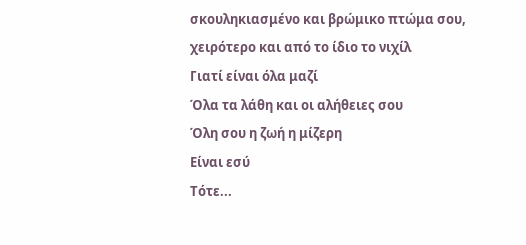σκουληκιασμένο και βρώμικο πτώμα σου,
χειρότερο και από το ίδιο το νιχίλ
Γιατί είναι όλα μαζί
Όλα τα λάθη και οι αλήθειες σου
Όλη σου η ζωή η μίζερη
Είναι εσύ
Τότε...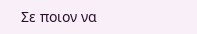Σε ποιον να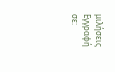μιλήσεις
Εγγραφή σε: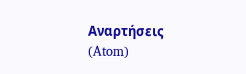Αναρτήσεις (Atom)